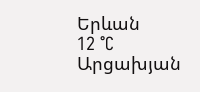Երևան
12 °C
Արցախյան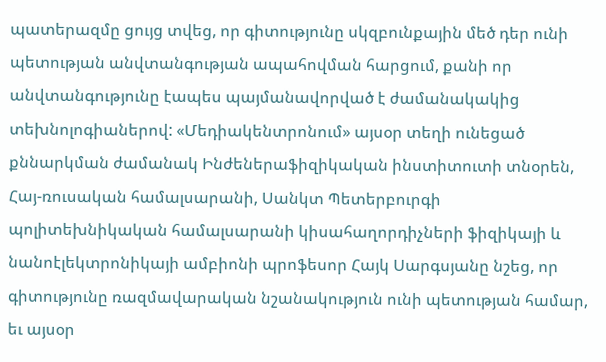պատերազմը ցույց տվեց, որ գիտությունը սկզբունքային մեծ դեր ունի պետության անվտանգության ապահովման հարցում, քանի որ անվտանգությունը էապես պայմանավորված է ժամանակակից տեխնոլոգիաներով: «Մեդիակենտրոնում» այսօր տեղի ունեցած քննարկման ժամանակ Ինժեներաֆիզիկական ինստիտուտի տնօրեն, Հայ-ռուսական համալսարանի, Սանկտ Պետերբուրգի պոլիտեխնիկական համալսարանի կիսահաղորդիչների ֆիզիկայի և նանոէլեկտրոնիկայի ամբիոնի պրոֆեսոր Հայկ Սարգսյանը նշեց, որ գիտությունը ռազմավարական նշանակություն ունի պետության համար, եւ այսօր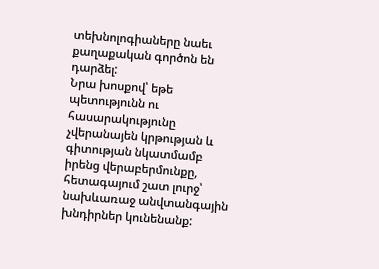տեխնոլոգիաները նաեւ քաղաքական գործոն են դարձել:
Նրա խոսքով՝ եթե պետությունն ու հասարակությունը չվերանայեն կրթության և գիտության նկատմամբ իրենց վերաբերմունքը, հետագայում շատ լուրջ՝ նախևառաջ անվտանգային խնդիրներ կունենանք: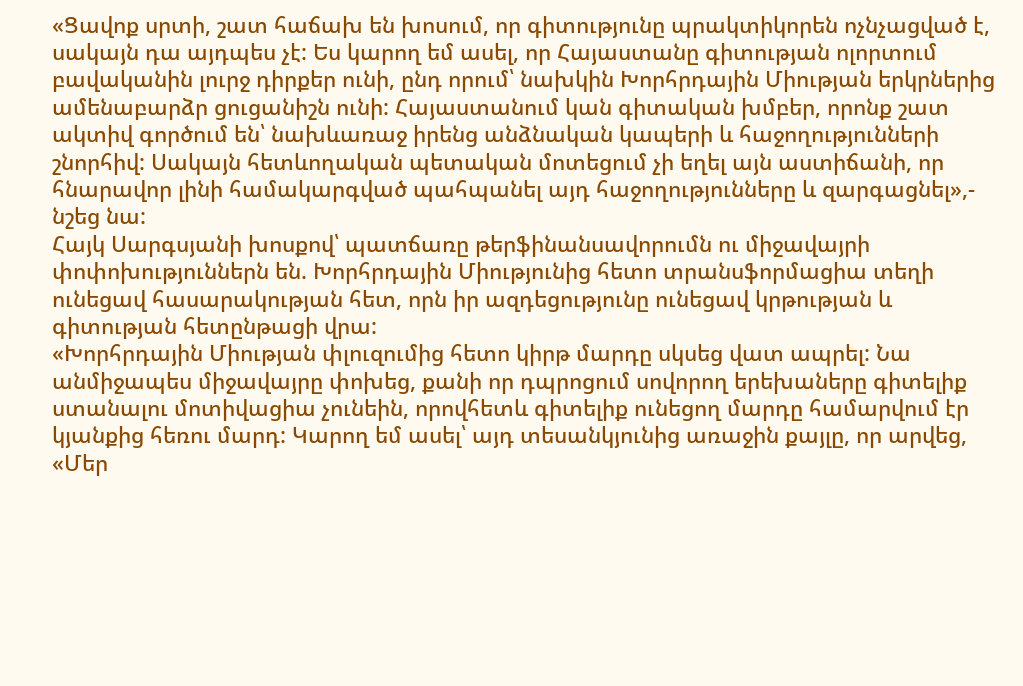«Ցավոք սրտի, շատ հաճախ են խոսում, որ գիտությունը պրակտիկորեն ոչնչացված է, սակայն դա այդպես չէ: Ես կարող եմ ասել, որ Հայաստանը գիտության ոլորտում բավականին լուրջ դիրքեր ունի, ընդ որում՝ նախկին Խորհրդային Միության երկրներից ամենաբարձր ցուցանիշն ունի: Հայաստանում կան գիտական խմբեր, որոնք շատ ակտիվ գործում են՝ նախևառաջ իրենց անձնական կապերի և հաջողությունների շնորհիվ: Սակայն հետևողական պետական մոտեցում չի եղել այն աստիճանի, որ հնարավոր լինի համակարգված պահպանել այդ հաջողությունները և զարգացնել»,- նշեց նա:
Հայկ Սարգսյանի խոսքով՝ պատճառը թերֆինանսավորումն ու միջավայրի փոփոխություններն են. Խորհրդային Միությունից հետո տրանսֆորմացիա տեղի ունեցավ հասարակության հետ, որն իր ազդեցությունը ունեցավ կրթության և գիտության հետընթացի վրա:
«Խորհրդային Միության փլուզումից հետո կիրթ մարդը սկսեց վատ ապրել: Նա անմիջապես միջավայրը փոխեց, քանի որ դպրոցում սովորող երեխաները գիտելիք ստանալու մոտիվացիա չունեին, որովհետև գիտելիք ունեցող մարդը համարվում էր կյանքից հեռու մարդ: Կարող եմ ասել՝ այդ տեսանկյունից առաջին քայլը, որ արվեց, «Մեր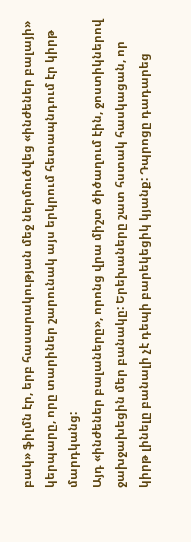բակ» ֆիլմն էր, երբ հասարակության մեջ ներմուծվեց «ինժեներ բալայի» կերպարը, որը տարիներ շարունակ այս երկրում հետապնդում էր կիրթ մարդկանց:
Այդ «ինժեներ բալաները», որոնց վրա միշտ ծիծաղում էին, ջոստիկներով ջախջախեցին մեր բանակը: Երեխաները շատ հստակ հասկացան, որ կիրթ լինելը բանալի չէ դեպի բարեկեցիկ կյանք: Դպրոցը դադարեց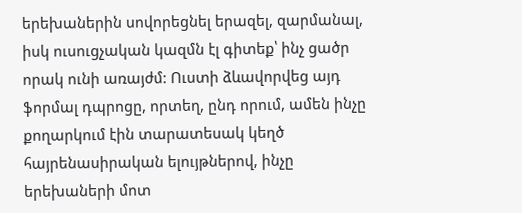երեխաներին սովորեցնել երազել, զարմանալ, իսկ ուսուցչական կազմն էլ գիտեք՝ ինչ ցածր որակ ունի առայժմ: Ուստի ձևավորվեց այդ ֆորմալ դպրոցը, որտեղ, ընդ որում, ամեն ինչը քողարկում էին տարատեսակ կեղծ հայրենասիրական ելույթներով, ինչը երեխաների մոտ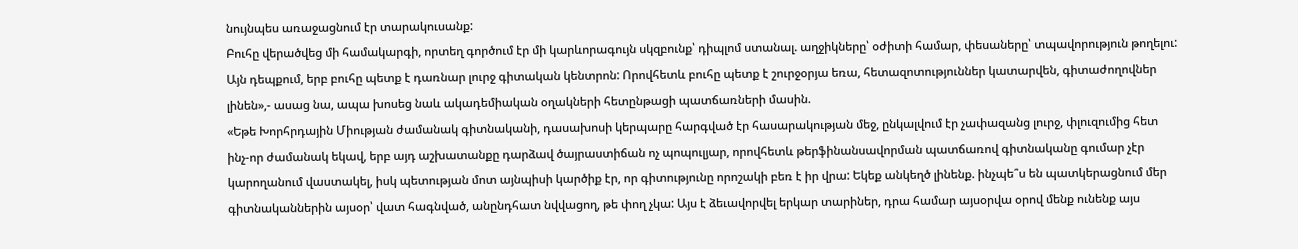նույնպես առաջացնում էր տարակուսանք:
Բուհը վերածվեց մի համակարգի, որտեղ գործում էր մի կարևորագույն սկզբունք՝ դիպլոմ ստանալ. աղջիկները՝ օժիտի համար, փեսաները՝ տպավորություն թողելու: Այն դեպքում, երբ բուհը պետք է դառնար լուրջ գիտական կենտրոն: Որովհետև բուհը պետք է շուրջօրյա եռա, հետազոտություններ կատարվեն, գիտաժողովներ լինեն»,- ասաց նա, ապա խոսեց նաև ակադեմիական օղակների հետընթացի պատճառների մասին.
«Եթե Խորհրդային Միության ժամանակ գիտնականի, դասախոսի կերպարը հարգված էր հասարակության մեջ, ընկալվում էր չափազանց լուրջ, փլուզումից հետ ինչ-որ ժամանակ եկավ, երբ այդ աշխատանքը դարձավ ծայրաստիճան ոչ պոպուլյար, որովհետև թերֆինանսավորման պատճառով գիտնականը գումար չէր կարողանում վաստակել, իսկ պետության մոտ այնպիսի կարծիք էր, որ գիտությունը որոշակի բեռ է իր վրա: Եկեք անկեղծ լինենք. ինչպե՞ս են պատկերացնում մեր գիտնականներին այսօր՝ վատ հագնված, անընդհատ նվվացող, թե փող չկա: Այս է ձեւավորվել երկար տարիներ, դրա համար այսօրվա օրով մենք ունենք այս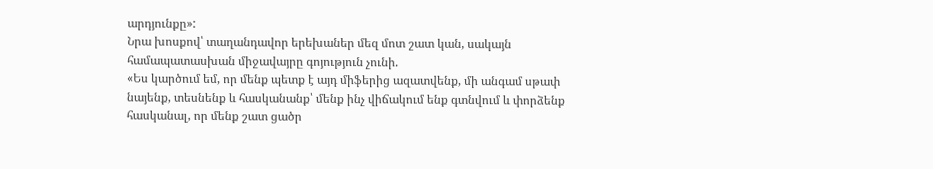արդյունքը»:
Նրա խոսքով՝ տաղանդավոր երեխաներ մեզ մոտ շատ կան, սակայն համապատասխան միջավայրը գոյություն չունի.
«Ես կարծում եմ, որ մենք պետք է այդ միֆերից ազատվենք, մի անգամ սթափ նայենք, տեսնենք և հասկանանք՝ մենք ինչ վիճակում ենք գտնվում և փորձենք հասկանալ, որ մենք շատ ցածր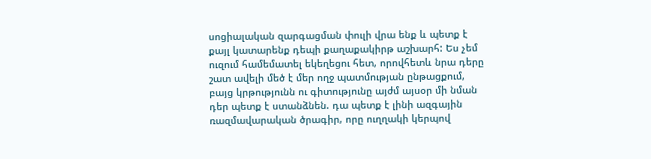սոցիալական զարգացման փուլի վրա ենք և պետք է քայլ կատարենք դեպի քաղաքակիրթ աշխարհ: Ես չեմ ուզում համեմատել եկեղեցու հետ, որովհետև նրա դերը շատ ավելի մեծ է մեր ողջ պատմության ընթացքում, բայց կրթությունն ու գիտությունը այժմ այսօր մի նման դեր պետք է ստանձնեն. դա պետք է լինի ազգային ռազմավարական ծրագիր, որը ուղղակի կերպով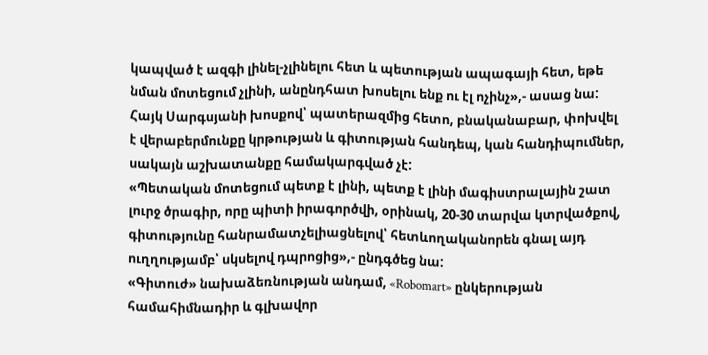կապված է ազգի լինել-չլինելու հետ և պետության ապագայի հետ, եթե նման մոտեցում չլինի, անընդհատ խոսելու ենք ու էլ ոչինչ»,- ասաց նա:
Հայկ Սարգսյանի խոսքով՝ պատերազմից հետո, բնականաբար, փոխվել է վերաբերմունքը կրթության և գիտության հանդեպ, կան հանդիպումներ, սակայն աշխատանքը համակարգված չէ:
«Պետական մոտեցում պետք է լինի, պետք է լինի մագիստրալային շատ լուրջ ծրագիր, որը պիտի իրագործվի, օրինակ, 20-30 տարվա կտրվածքով, գիտությունը հանրամատչելիացնելով՝ հետևողականորեն գնալ այդ ուղղությամբ՝ սկսելով դպրոցից»,- ընդգծեց նա:
«Գիտուժ» նախաձեռնության անդամ, «Robomart» ընկերության համահիմնադիր և գլխավոր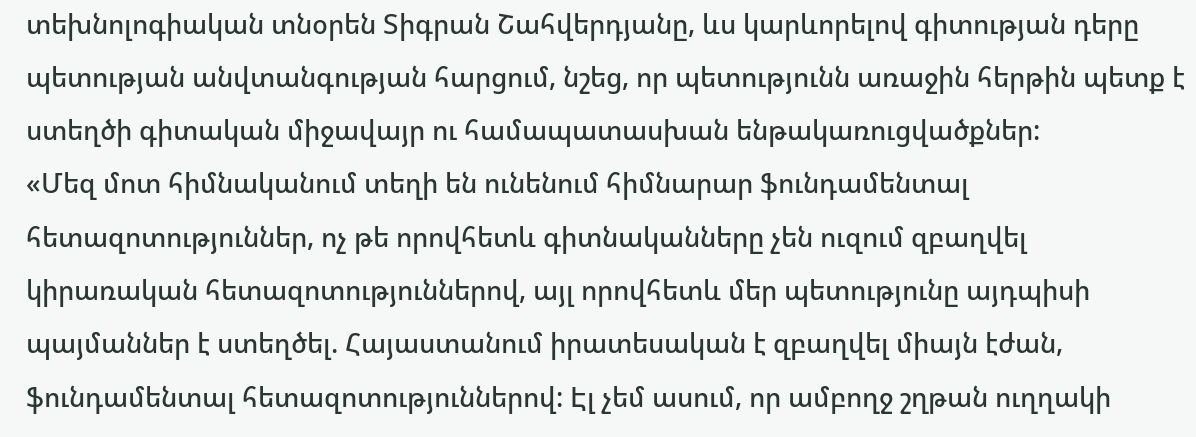տեխնոլոգիական տնօրեն Տիգրան Շահվերդյանը, ևս կարևորելով գիտության դերը պետության անվտանգության հարցում, նշեց, որ պետությունն առաջին հերթին պետք է ստեղծի գիտական միջավայր ու համապատասխան ենթակառուցվածքներ:
«Մեզ մոտ հիմնականում տեղի են ունենում հիմնարար ֆունդամենտալ հետազոտություններ, ոչ թե որովհետև գիտնականները չեն ուզում զբաղվել կիրառական հետազոտություններով, այլ որովհետև մեր պետությունը այդպիսի պայմաններ է ստեղծել. Հայաստանում իրատեսական է զբաղվել միայն էժան, ֆունդամենտալ հետազոտություններով: Էլ չեմ ասում, որ ամբողջ շղթան ուղղակի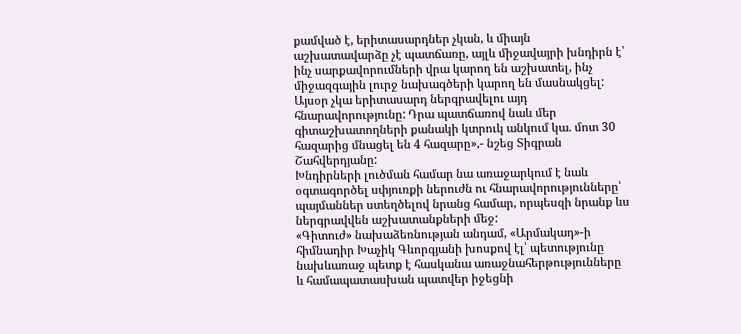քամված է, երիտասարդներ չկան, և միայն աշխատավարձը չէ պատճառը, այլև միջավայրի խնդիրն է՝ ինչ սարքավորումների վրա կարող են աշխատել, ինչ միջազգային լուրջ նախագծերի կարող են մասնակցել: Այսօր չկա երիտասարդ ներգրավելու այդ հնարավորությունը: Դրա պատճառով նաև մեր գիտաշխատողների քանակի կտրուկ անկում կա. մոտ 30 հազարից մնացել են 4 հազարը»,- նշեց Տիգրան Շահվերդյանը:
Խնդիրների լուծման համար նա առաջարկում է նաև օգտագործել սփյուռքի ներուժն ու հնարավորությունները՝ պայմաններ ստեղծելով նրանց համար, որպեսզի նրանք ևս ներգրավվեն աշխատանքների մեջ:
«Գիտուժ» նախաձեռնության անդամ, «Արմակադ»-ի հիմնադիր Խաչիկ Գևորգյանի խոսքով էլ՝ պետությունը նախևառաջ պետք է հասկանա առաջնահերթությունները և համապատասխան պատվեր իջեցնի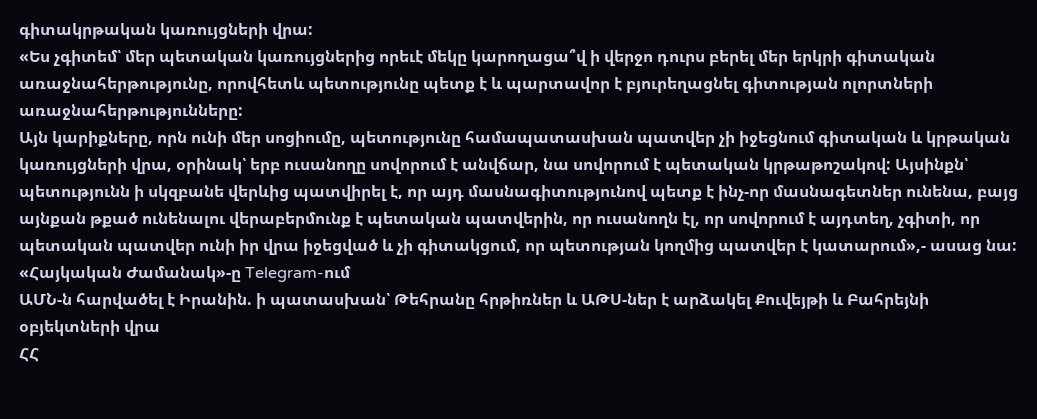գիտակրթական կառույցների վրա:
«Ես չգիտեմ՝ մեր պետական կառույցներից որեւէ մեկը կարողացա՞վ ի վերջո դուրս բերել մեր երկրի գիտական առաջնահերթությունը, որովհետև պետությունը պետք է և պարտավոր է բյուրեղացնել գիտության ոլորտների առաջնահերթությունները:
Այն կարիքները, որն ունի մեր սոցիումը, պետությունը համապատասխան պատվեր չի իջեցնում գիտական և կրթական կառույցների վրա, օրինակ՝ երբ ուսանողը սովորում է անվճար, նա սովորում է պետական կրթաթոշակով: Այսինքն՝ պետությունն ի սկզբանե վերևից պատվիրել է, որ այդ մասնագիտությունով պետք է ինչ-որ մասնագետներ ունենա, բայց այնքան թքած ունենալու վերաբերմունք է պետական պատվերին, որ ուսանողն էլ, որ սովորում է այդտեղ, չգիտի, որ պետական պատվեր ունի իր վրա իջեցված և չի գիտակցում, որ պետության կողմից պատվեր է կատարում»,- ասաց նա:
«Հայկական Ժամանակ»-ը Telegram-ում
ԱՄՆ-ն հարվածել է Իրանին. ի պատասխան՝ Թեհրանը հրթիռներ և ԱԹՍ-ներ է արձակել Քուվեյթի և Բահրեյնի օբյեկտների վրա
ՀՀ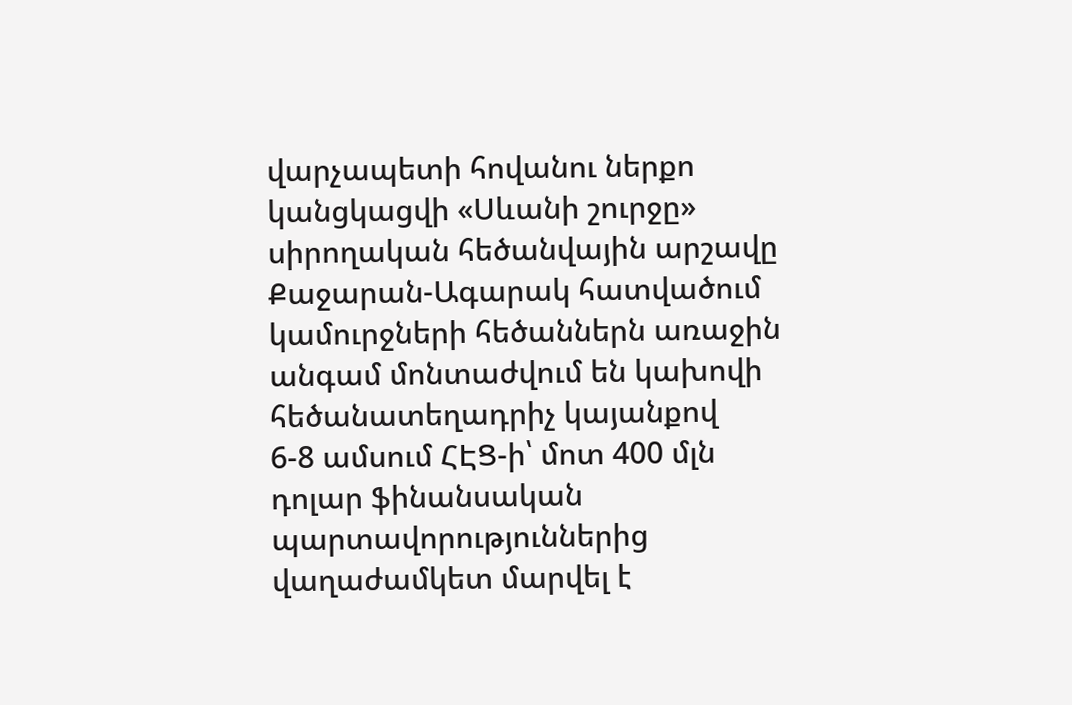վարչապետի հովանու ներքո կանցկացվի «Սևանի շուրջը» սիրողական հեծանվային արշավը
Քաջարան-Ագարակ հատվածում կամուրջների հեծաններն առաջին անգամ մոնտաժվում են կախովի հեծանատեղադրիչ կայանքով
6-8 ամսում ՀԷՑ-ի՝ մոտ 400 մլն դոլար ֆինանսական պարտավորություններից վաղաժամկետ մարվել է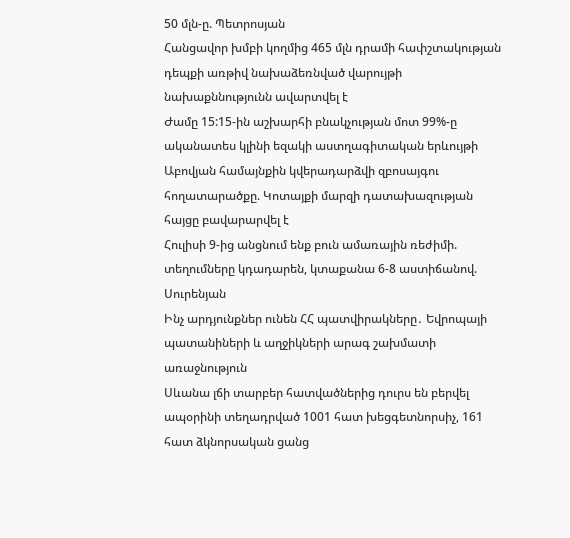50 մլն-ը. Պետրոսյան
Հանցավոր խմբի կողմից 465 մլն դրամի հափշտակության դեպքի առթիվ նախաձեռնված վարույթի նախաքննությունն ավարտվել է
Ժամը 15:15-ին աշխարհի բնակչության մոտ 99%-ը ականատես կլինի եզակի աստղագիտական երևույթի
Աբովյան համայնքին կվերադարձվի զբոսայգու հողատարածքը. Կոտայքի մարզի դատախազության հայցը բավարարվել է
Հուլիսի 9-ից անցնում ենք բուն ամառային ռեժիմի. տեղումները կդադարեն, կտաքանա 6-8 աստիճանով. Սուրենյան
Ինչ արդյունքներ ունեն ՀՀ պատվիրակները․ Եվրոպայի պատանիների և աղջիկների արագ շախմատի առաջնություն
Սևանա լճի տարբեր հատվածներից դուրս են բերվել ապօրինի տեղադրված 1001 հատ խեցգետնորսիչ, 161 հատ ձկնորսական ցանց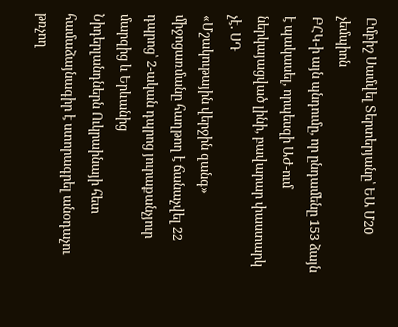Ըմբիշ Սամվել Տերտերյանը՝ ԵԱ Մ20 չեմպիոն
ԲՀԿ-ի այն պնդումը, որ ընդամենը 153 ձայն է պակասել, որպեսզի ԱԺ-ում ներկայացված լինի, բավարար փաստարկ չէ․ ՍԴ
«Մշակութային վերջին զանգ» միջոցառմանը հաղթող է ճանաչվել 22 դպրոց՝ 2-ական դպրոց յուրաքանչյուր մարզից և Երևանից
Նիդերլանդներն Ուկրաինայի հետ համաձայնագիր է ստորագրել անօդաչու թռչող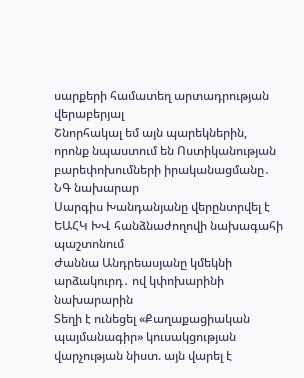սարքերի համատեղ արտադրության վերաբերյալ
Շնորհակալ եմ այն պարեկներին, որոնք նպաստում են Ոստիկանության բարեփոխումների իրականացմանը․ ՆԳ նախարար
Սարգիս Խանդանյանը վերընտրվել է ԵԱՀԿ ԽՎ հանձնաժողովի նախագահի պաշտոնում
Ժաննա Անդրեասյանը կմեկնի արձակուրդ․ ով կփոխարինի նախարարին
Տեղի է ունեցել «Քաղաքացիական պայմանագիր» կուսակցության վարչության նիստ. այն վարել է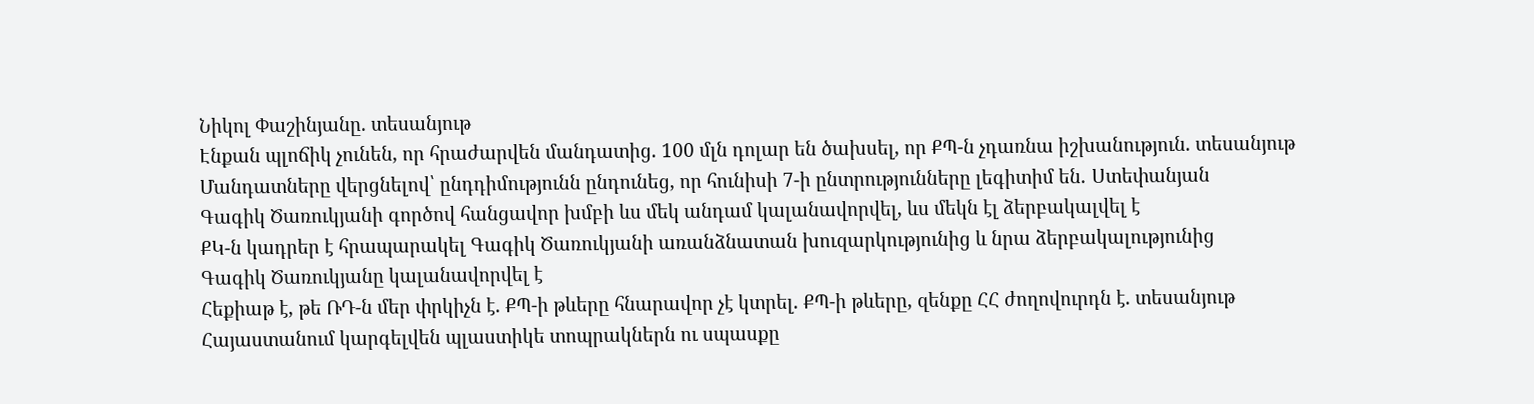Նիկոլ Փաշինյանը. տեսանյութ
Էնքան պլոճիկ չունեն, որ հրաժարվեն մանդատից. 100 մլն դոլար են ծախսել, որ ՔՊ-ն չդառնա իշխանություն. տեսանյութ
Մանդատները վերցնելով՝ ընդդիմությունն ընդունեց, որ հունիսի 7-ի ընտրությունները լեգիտիմ են․ Ստեփանյան
Գագիկ Ծառուկյանի գործով հանցավոր խմբի ևս մեկ անդամ կալանավորվել, ևս մեկն էլ ձերբակալվել է
ՔԿ-ն կադրեր է հրապարակել Գագիկ Ծառուկյանի առանձնատան խուզարկությունից և նրա ձերբակալությունից
Գագիկ Ծառուկյանը կալանավորվել է
Հեքիաթ է, թե ՌԴ-ն մեր փրկիչն է. ՔՊ-ի թևերը հնարավոր չէ կտրել. ՔՊ-ի թևերը, զենքը ՀՀ ժողովուրդն է. տեսանյութ
Հայաստանում կարգելվեն պլաստիկե տոպրակներն ու սպասքը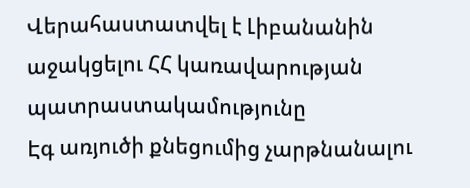Վերահաստատվել է Լիբանանին աջակցելու ՀՀ կառավարության պատրաստակամությունը
Էգ առյուծի քնեցումից չարթնանալու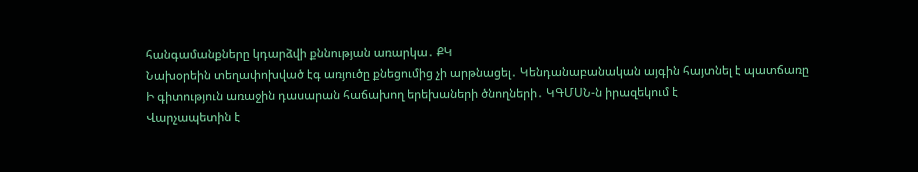հանգամանքները կդարձվի քննության առարկա․ ՔԿ
Նախօրեին տեղափոխված էգ առյուծը քնեցումից չի արթնացել․ Կենդանաբանական այգին հայտնել է պատճառը
Ի գիտություն առաջին դասարան հաճախող երեխաների ծնողների․ ԿԳՄՍՆ-ն իրազեկում է
Վարչապետին է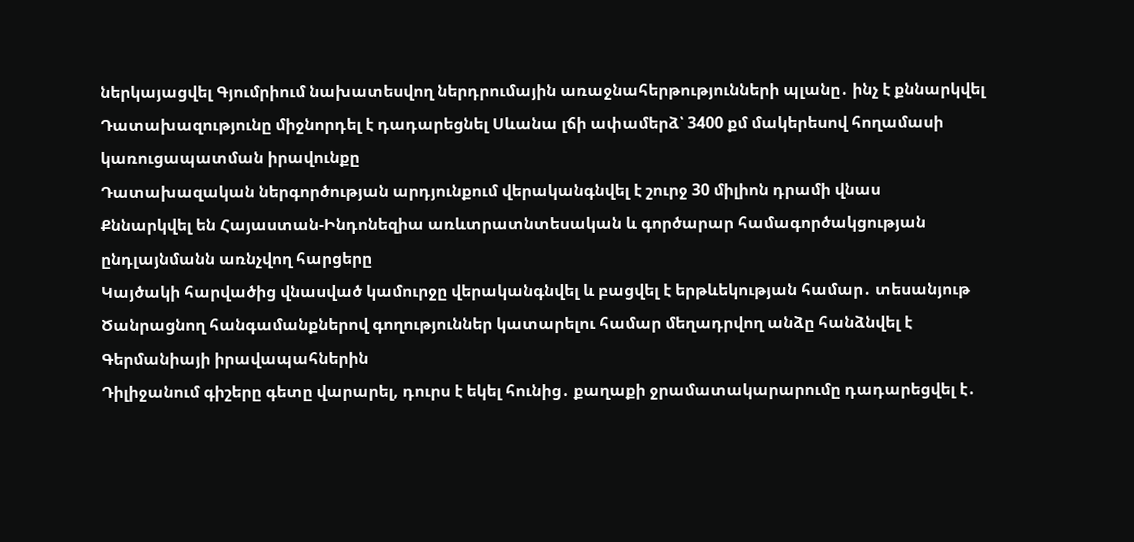ներկայացվել Գյումրիում նախատեսվող ներդրումային առաջնահերթությունների պլանը․ ինչ է քննարկվել
Դատախազությունը միջնորդել է դադարեցնել Սևանա լճի ափամերձ՝ 3400 քմ մակերեսով հողամասի կառուցապատման իրավունքը
Դատախազական ներգործության արդյունքում վերականգնվել է շուրջ 30 միլիոն դրամի վնաս
Քննարկվել են Հայաստան-Ինդոնեզիա առևտրատնտեսական և գործարար համագործակցության ընդլայնմանն առնչվող հարցերը
Կայծակի հարվածից վնասված կամուրջը վերականգնվել և բացվել է երթևեկության համար․ տեսանյութ
Ծանրացնող հանգամանքներով գողություններ կատարելու համար մեղադրվող անձը հանձնվել է Գերմանիայի իրավապահներին
Դիլիջանում գիշերը գետը վարարել, դուրս է եկել հունից․ քաղաքի ջրամատակարարումը դադարեցվել է․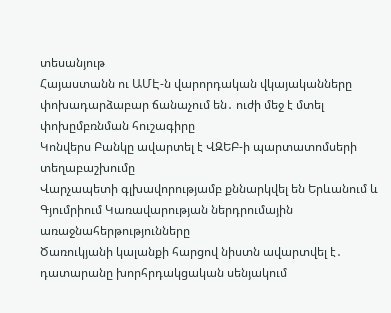տեսանյութ
Հայաստանն ու ԱՄԷ-ն վարորդական վկայականները փոխադարձաբար ճանաչում են․ ուժի մեջ է մտել փոխըմբռնման հուշագիրը
Կոնվերս Բանկը ավարտել է ՎԶԵԲ-ի պարտատոմսերի տեղաբաշխումը
Վարչապետի գլխավորությամբ քննարկվել են Երևանում և Գյումրիում Կառավարության ներդրումային առաջնահերթությունները
Ծառուկյանի կալանքի հարցով նիստն ավարտվել է․ դատարանը խորհրդակցական սենյակում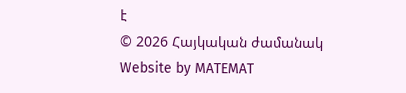է
© 2026 Հայկական ժամանակ
Website by MATEMAT